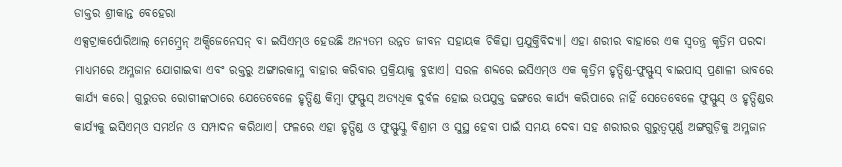ଡାକ୍ତର ଶ୍ରୀକାନ୍ତ ବେହେରା
ଏକ୍ସଟ୍ରାକର୍ପୋରିଆଲ୍ ମେମ୍ବ୍ରେନ୍ ଅକ୍ସିଜେନେସନ୍ ବା ଇସିଏମ୍ଓ ହେଉଛି ଅନ୍ୟତମ ଉନ୍ନତ ଜୀବନ ସହାୟକ ଚିକିତ୍ସା ପ୍ରଯୁକ୍ତିବିଦ୍ୟା। ଏହା ଶରୀର ବାହାରେ ଏକ ସ୍ୱତନ୍ତ୍ର କୃତ୍ରିମ ପରଦା ମାଧ୍ୟମରେ ଅମ୍ଳଜାନ ଯୋଗାଇବା ଏବଂ ରକ୍ତରୁ ଅଙ୍ଗାରକାମ୍ଳ ବାହାର କରିବାର ପ୍ରକ୍ରିୟାକୁ ବୁଝାଏ। ସରଳ ଶବ୍ଦରେ ଇସିଏମ୍ଓ ଏକ କୃତ୍ରିମ ହୃତ୍ପିଣ୍ଡ-ଫୁସ୍ଫୁସ୍ ବାଇପାସ୍ ପ୍ରଣାଳୀ ଭାବରେ କାର୍ଯ୍ୟ କରେ। ଗୁରୁତର ରୋଗୀଙ୍କଠାରେ ଯେତେବେଳେ ହୃତ୍ପିଣ୍ଡ କିମ୍ବା ଫୁସ୍ଫୁସ୍ ଅତ୍ୟଧିକ ଦୁର୍ବଳ ହୋଇ ଉପଯୁକ୍ତ ଢଙ୍ଗରେ କାର୍ଯ୍ୟ କରିପାରେ ନାହିଁ ସେତେବେଳେ ଫୁସ୍ଫୁସ୍ ଓ ହୃତ୍ପିଣ୍ଡର କାର୍ଯ୍ୟକୁ ଇସିଏମ୍ଓ ସମର୍ଥନ ଓ ସମ୍ପାଦନ କରିଥାଏ। ଫଳରେ ଏହା ହୃତ୍ପିଣ୍ଡ ଓ ଫୁସ୍ଫୁସ୍କୁ ବିଶ୍ରାମ ଓ ସୁସ୍ଥ ହେବା ପାଇଁ ସମୟ ଦେବା ସହ ଶରୀରର ଗୁରୁତ୍ୱପୂର୍ଣ୍ଣ ଅଙ୍ଗଗୁଡ଼ିକୁ ଅମ୍ଳଜାନ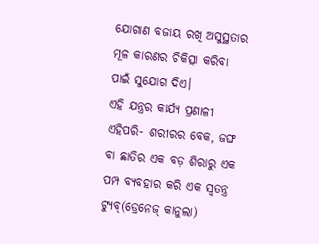ଯୋଗାଣ ବଜାୟ ରଖି ଅସୁସ୍ଥତାର ମୂଳ କାରଣର ଚିକିତ୍ସା କରିବା ପାଇଁ ସୁଯୋଗ ଦିଏ।
ଏହି ଯନ୍ତ୍ରର କାର୍ଯ୍ୟ ପ୍ରଣାଳୀ ଏହିପରି- ଶରୀରର ବେକ, ଜଙ୍ଘ ବା ଛାତିର ଏକ ବଡ଼ ଶିରାରୁ ଏକ ପମ୍ପ ବ୍ୟବହାର କରି ଏକ ସ୍ୱତନ୍ତ୍ର ଟ୍ୟୁବ୍(ଡ୍ରେନେଜ୍ କାନୁଲା)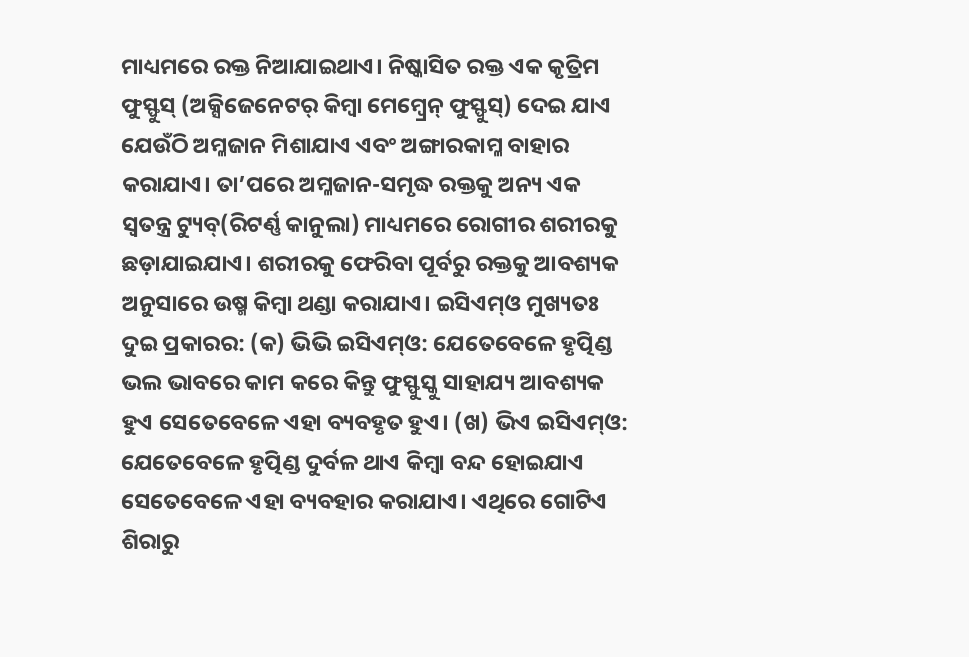ମାଧ୍ୟମରେ ରକ୍ତ ନିଆଯାଇଥାଏ। ନିଷ୍କାସିତ ରକ୍ତ ଏକ କୃତ୍ରିମ ଫୁସ୍ଫୁସ୍ (ଅକ୍ସିଜେନେଟର୍ କିମ୍ବା ମେମ୍ବ୍ରେନ୍ ଫୁସ୍ଫୁସ୍) ଦେଇ ଯାଏ ଯେଉଁଠି ଅମ୍ଳଜାନ ମିଶାଯାଏ ଏବଂ ଅଙ୍ଗାରକାମ୍ଳ ବାହାର କରାଯାଏ। ତା’ପରେ ଅମ୍ଳଜାନ-ସମୃଦ୍ଧ ରକ୍ତକୁ ଅନ୍ୟ ଏକ ସ୍ୱତନ୍ତ୍ର ଟ୍ୟୁବ୍(ରିଟର୍ଣ୍ଣ କାନୁଲା) ମାଧ୍ୟମରେ ରୋଗୀର ଶରୀରକୁ ଛଡ଼ାଯାଇଯାଏ। ଶରୀରକୁ ଫେରିବା ପୂର୍ବରୁ ରକ୍ତକୁ ଆବଶ୍ୟକ ଅନୁସାରେ ଉଷ୍ମ କିମ୍ବା ଥଣ୍ଡା କରାଯାଏ। ଇସିଏମ୍ଓ ମୁଖ୍ୟତଃ ଦୁଇ ପ୍ରକାରର: (କ) ଭିଭି ଇସିଏମ୍ଓ: ଯେତେବେଳେ ହୃତ୍ପିଣ୍ଡ ଭଲ ଭାବରେ କାମ କରେ କିନ୍ତୁ ଫୁସ୍ଫୁସ୍କୁ ସାହାଯ୍ୟ ଆବଶ୍ୟକ ହୁଏ ସେତେବେଳେ ଏହା ବ୍ୟବହୃତ ହୁଏ। (ଖ) ଭିଏ ଇସିଏମ୍ଓ: ଯେତେବେଳେ ହୃତ୍ପିଣ୍ଡ ଦୁର୍ବଳ ଥାଏ କିମ୍ବା ବନ୍ଦ ହୋଇଯାଏ ସେତେବେଳେ ଏହା ବ୍ୟବହାର କରାଯାଏ। ଏଥିରେ ଗୋଟିଏ ଶିରାରୁ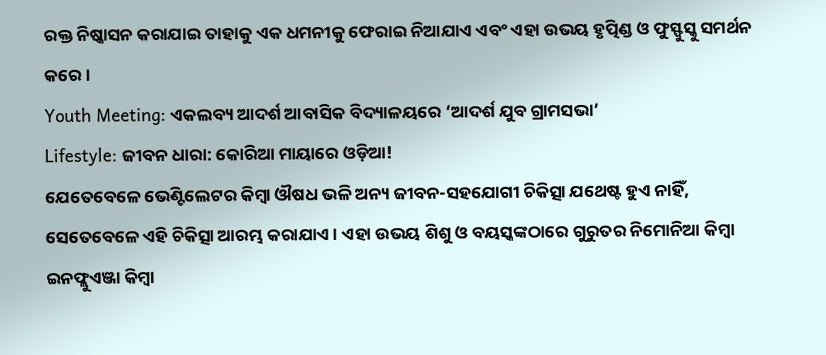ରକ୍ତ ନିଷ୍କାସନ କରାଯାଇ ତାହାକୁ ଏକ ଧମନୀକୁ ଫେରାଇ ନିଆଯାଏ ଏବଂ ଏହା ଉଭୟ ହୃତ୍ପିଣ୍ଡ ଓ ଫୁସ୍ଫୁସ୍କୁ ସମର୍ଥନ କରେ।
Youth Meeting: ଏକଲବ୍ୟ ଆଦର୍ଶ ଆବାସିକ ବିଦ୍ୟାଳୟରେ ‘ଆଦର୍ଶ ଯୁବ ଗ୍ରାମସଭା’
Lifestyle: ଜୀବନ ଧାରା: କୋରିଆ ମାୟାରେ ଓଡ଼ିଆ!
ଯେତେବେଳେ ଭେଣ୍ଟିଲେଟର କିମ୍ବା ଔଷଧ ଭଳି ଅନ୍ୟ ଜୀବନ-ସହଯୋଗୀ ଚିକିତ୍ସା ଯଥେଷ୍ଟ ହୁଏ ନାହିଁ, ସେତେବେଳେ ଏହି ଚିକିତ୍ସା ଆରମ୍ଭ କରାଯାଏ। ଏହା ଉଭୟ ଶିଶୁ ଓ ବୟସ୍କଙ୍କଠାରେ ଗୁରୁତର ନିମୋନିଆ କିମ୍ବା ଇନଫ୍ଲୁଏଞ୍ଜା କିମ୍ବା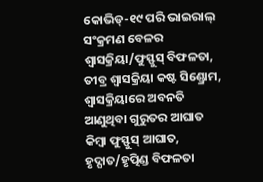କୋଭିଡ୍-୧୯ ପରି ଭାଇରାଲ୍ ସଂକ୍ରମଣ ବେଳର ଶ୍ୱାସକ୍ରିୟା/ଫୁସ୍ଫୁସ୍ ବିଫଳତା, ତୀବ୍ର ଶ୍ୱାସକ୍ରିୟା କଷ୍ଟ ସିଣ୍ଡ୍ରୋମ, ଶ୍ୱାସକ୍ରିୟାରେ ଅବନତି ଆଣୁଥିବା ଗୁରୁତର ଆଘାତ କିମ୍ବା ଫୁସ୍ଫୁସ୍ ଆଘାତ, ହୃଦ୍ଘାତ/ହୃତ୍ପିଣ୍ଡ ବିଫଳତା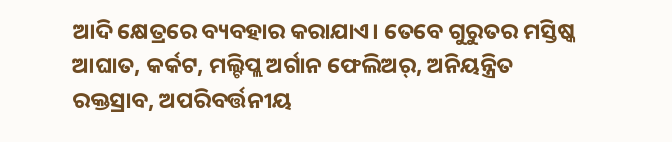ଆଦି କ୍ଷେତ୍ରରେ ବ୍ୟବହାର କରାଯାଏ। ତେବେ ଗୁରୁତର ମସ୍ତିଷ୍କ ଆଘାତ, କର୍କଟ, ମଲ୍ଟିପ୍ଲ ଅର୍ଗାନ ଫେଲିଅର୍, ଅନିୟନ୍ତ୍ରିତ ରକ୍ତସ୍ରାବ, ଅପରିବର୍ତ୍ତନୀୟ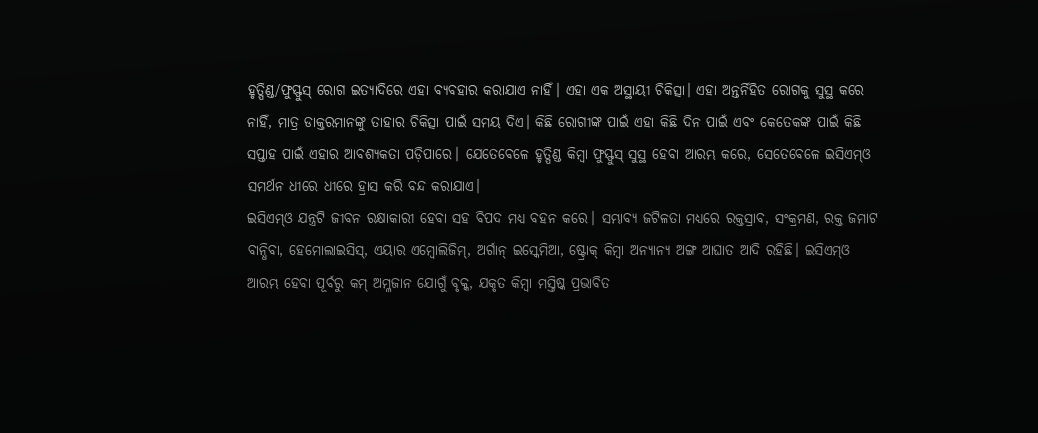ହୃତ୍ପିଣ୍ଡ/ଫୁସ୍ଫୁସ୍ ରୋଗ ଇତ୍ୟାଦିରେ ଏହା ବ୍ୟବହାର କରାଯାଏ ନାହିଁ। ଏହା ଏକ ଅସ୍ଥାୟୀ ଚିକିତ୍ସା। ଏହା ଅନ୍ତର୍ନିହିତ ରୋଗକୁ ସୁସ୍ଥ କରେ ନାହିଁ, ମାତ୍ର ଡାକ୍ତରମାନଙ୍କୁ ତାହାର ଚିକିତ୍ସା ପାଇଁ ସମୟ ଦିଏ। କିଛି ରୋଗୀଙ୍କ ପାଇଁ ଏହା କିଛି ଦିନ ପାଇଁ ଏବଂ କେତେକଙ୍କ ପାଇଁ କିଛି ସପ୍ତାହ ପାଇଁ ଏହାର ଆବଶ୍ୟକତା ପଡ଼ିପାରେ। ଯେତେବେଳେ ହୃତ୍ପିଣ୍ଡ କିମ୍ବା ଫୁସ୍ଫୁସ୍ ସୁସ୍ଥ ହେବା ଆରମ୍ଭ କରେ, ସେତେବେଳେ ଇସିଏମ୍ଓ ସମର୍ଥନ ଧୀରେ ଧୀରେ ହ୍ରାସ କରି ବନ୍ଦ କରାଯାଏ।
ଇସିଏମ୍ଓ ଯନ୍ତ୍ରଟି ଜୀବନ ରକ୍ଷାକାରୀ ହେବା ସହ ବିପଦ ମଧ୍ୟ ବହନ କରେ। ସମ୍ଭାବ୍ୟ ଜଟିଳତା ମଧ୍ୟରେ ରକ୍ତସ୍ରାବ, ସଂକ୍ରମଣ, ରକ୍ତ ଜମାଟ ବାନ୍ଧିବା, ହେମୋଲାଇସିସ୍, ଏୟାର ଏମ୍ବୋଲିଜିମ୍, ଅର୍ଗାନ୍ ଇସ୍କେମିଆ, ଷ୍ଟ୍ରୋକ୍ କିମ୍ବା ଅନ୍ୟାନ୍ୟ ଅଙ୍ଗ ଆଘାତ ଆଦି ରହିଛି। ଇସିଏମ୍ଓ ଆରମ୍ଭ ହେବା ପୂର୍ବରୁ କମ୍ ଅମ୍ଳଜାନ ଯୋଗୁଁ ବୃକ୍କ, ଯକୃତ କିମ୍ବା ମସ୍ତିଷ୍କ ପ୍ରଭାବିତ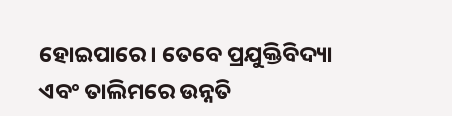ହୋଇପାରେ। ତେବେ ପ୍ରଯୁକ୍ତିବିଦ୍ୟା ଏବଂ ତାଲିମରେ ଉନ୍ନତି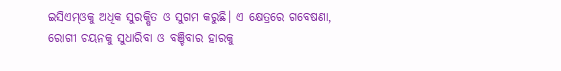ଇସିଏମ୍ଓକୁ ଅଧିକ ସୁରକ୍ଷିତ ଓ ସୁଗମ କରୁଛି। ଏ କ୍ଷେତ୍ରରେ ଗବେଷଣା, ରୋଗୀ ଚୟନକୁ ସୁଧାରିବା ଓ ବଞ୍ଚିବାର ହାରକୁ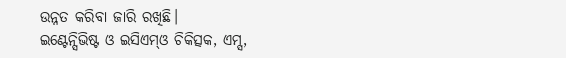ଉନ୍ନତ କରିବା ଜାରି ରଖିଛି।
ଇଣ୍ଟେନ୍ସିଭିଷ୍ଟ ଓ ଇସିଏମ୍ଓ ଚିକିତ୍ସକ, ଏମ୍ସ,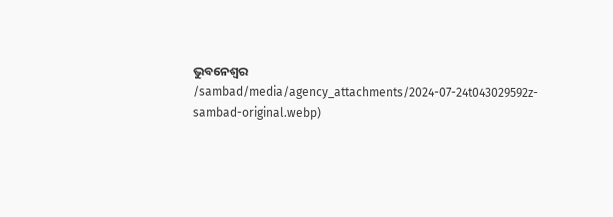ଭୁବନେଶ୍ବର
/sambad/media/agency_attachments/2024-07-24t043029592z-sambad-original.webp)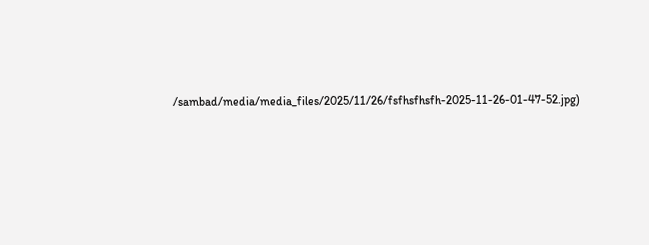/sambad/media/media_files/2025/11/26/fsfhsfhsfh-2025-11-26-01-47-52.jpg)